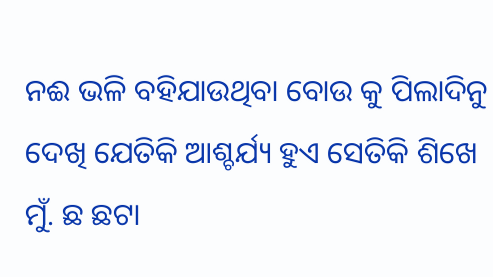ନଈ ଭଳି ବହିଯାଉଥିବା ବୋଉ କୁ ପିଲାଦିନୁ ଦେଖି ଯେତିକି ଆଶ୍ଚର୍ଯ୍ୟ ହୁଏ ସେତିକି ଶିଖେ ମୁଁ. ଛ ଛଟା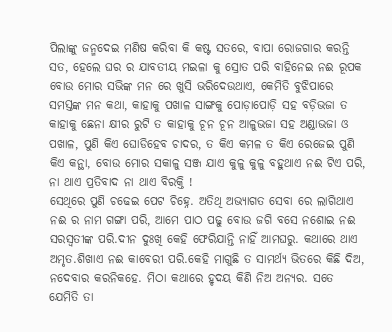ପିଲାଙ୍କୁ ଜନ୍ମଦେଇ ମଣିଷ କରିବା କି କଷ୍ଟ ସତରେ, ବାପା ରୋଜଗାର କରନ୍ତି ସତ, ହେଲେ ଘର ର ଯାବତୀୟ ମଇଳା କୁ ସ୍ରୋତ ପରି ବାହିନେଇ ନଈ ରୂପକ ବୋଉ ମୋର ସଭିଙ୍କ ମନ ରେ ଖୁସି ଭରିଦେଉଥାଏ, କେମିତି ବୁଝିପାରେ ସମସ୍ତଙ୍କ ମନ କଥା, କାହାକୁ ପଖାଳ ସାଙ୍ଗକୁ ପୋଡ଼ାପୋଡ଼ି ସହ ବଡ଼ିଭଜା ତ କାହାକୁ ଛେନା କ୍ଷୀର ରୁଟି ତ କାହାକୁ ଚୂନ ଚୂନ ଆଳୁଭଜା ସହ ଅଣ୍ଡାଭଜା ଓ ପଖାଳ, ପୁଣି କିଏ ଘୋଡିହେବ ଚାଦର, ତ କିଏ କମଳ ତ କିଏ ରେଜେଇ ପୁଣି କିଏ କନ୍ଥା, ବୋଉ ମୋର ସକାଳୁ ସଞ୍ଜ ଯାଏ କୁଳୁ କୁଳୁ ବହୁଥାଏ ନଈ ଟିଏ ପରି, ନା ଥାଏ ପ୍ରତିବାଦ ନା ଥାଏ ବିରକ୍ତି !
ସେଥିରେ ପୁଣି ଚଢେଇ ପେଟ ଚିହ୍ନେ. ଅତିଥି ଅଭ୍ୟାଗତ ସେବା ରେ ଲାଗିଥାଏ ନଈ ର ନାମ ଗଙ୍ଗା ପରି, ଆମେ ପାଠ ପଢୁ ବୋଉ ଜଗି ବସେ ନଶୋଇ ନଈ ସରସ୍ବତୀଙ୍କ ପରି.ଦୀନ ଦୁଃଖି କେହି ଫେରିଯାନ୍ତି ନାହିଁ ଆମଘରୁ. କଥାରେ ଥାଏ ଅମୃତ.ଶିଖାଏ ନଈ କାବେରୀ ପରି.କେହି ମାଗୁଛି ତ ସାମର୍ଥ୍ୟ ଭିତରେ କିଛି ଦିଅ, ନଦେବାର କରନିକହେ. ମିଠା କଥାରେ ହୃଦୟ କିଣି ନିଅ ଅନ୍ୟର. ସତେ ଯେମିତି ତା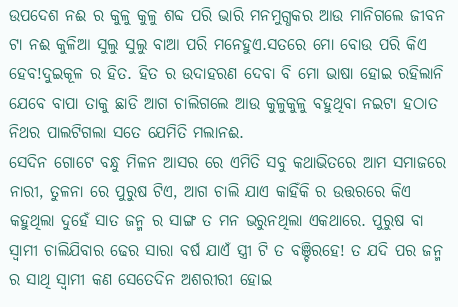ଉପଦେଶ ନଈ ର କୁଳୁ କୁଳୁ ଶବ୍ଦ ପରି ଭାରି ମନମୁଗ୍ଧକର ଆଉ ମାନିଗଲେ ଜୀବନ ଟା ନଈ କୁଳିଆ ସୁଲୁ ସୁଲୁ ବାଆ ପରି ମନେହୁଏ.ସତରେ ମୋ ବୋଉ ପରି କିଏ ହେବ!ଦୁଇକୂଳ ର ହିତ. ହିତ ର ଉଦାହରଣ ଦେବା ବି ମୋ ଭାଷା ହୋଇ ରହିଲାନି ଯେବେ ବାପା ତାକୁ ଛାଡି ଆଗ ଚାଲିଗଲେ ଆଉ କୁଳୁକୁଳୁ ବହୁଥିବା ନଇଟା ହଠାତ ନିଥର ପାଲଟିଗଲା ସତେ ଯେମିତି ମଲାନଈ.
ସେଦିନ ଗୋଟେ ବନ୍ଧୁ ମିଳନ ଆସର ରେ ଏମିତି ସବୁ କଥାଭିତରେ ଆମ ସମାଜରେ ନାରୀ, ତୁଳନା ରେ ପୁରୁଷ ଟିଏ, ଆଗ ଚାଲି ଯାଏ କାହିଁକି ର ଉତ୍ତରରେ କିଏ କହୁଥିଲା ଦୁହେଁ ସାତ ଜନ୍ମ ର ସାଙ୍ଗ ତ ମନ ଭରୁନଥିଲା ଏକଥାରେ. ପୁରୁଷ ବା ସ୍ୱାମୀ ଚାଲିଯିବାର ଢେର ସାରା ବର୍ଷ ଯାଏଁ ସ୍ତ୍ରୀ ଟି ତ ବଞ୍ଚିରହେ! ତ ଯଦି ପର ଜନ୍ମ ର ସାଥି ସ୍ୱାମୀ କଣ ସେତେଦିନ ଅଶରୀରୀ ହୋଇ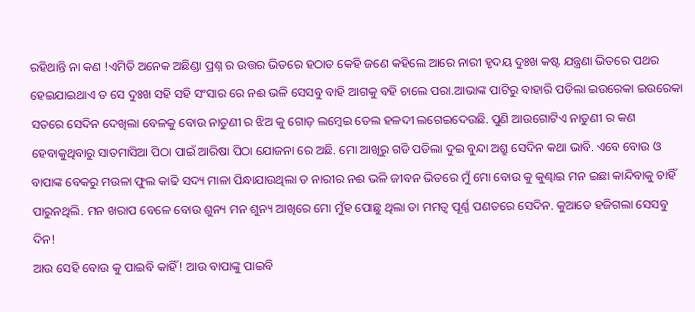ରହିଥାନ୍ତି ନା କଣ !ଏମିତି ଅନେକ ଅଛିଣ୍ଡା ପ୍ରଶ୍ନ ର ଉତ୍ତର ଭିତରେ ହଠାତ କେହି ଜଣେ କହିଲେ ଆରେ ନାରୀ ହୃଦୟ ଦୁଃଖ କଷ୍ଟ ଯନ୍ତ୍ରଣା ଭିତରେ ପଥର ହେଇଯାଇଥାଏ ତ ସେ ଦୁଃଖ ସହି ସହି ସଂସାର ରେ ନଈ ଭଳି ସେସବୁ ବାହି ଆଗକୁ ବହି ଚାଲେ ପରା.ଆଭାଙ୍କ ପାଟିରୁ ବାହାରି ପଡିଲା ଇଉରେକା ଇଉରେକା
ସତରେ ସେଦିନ ଦେଖିଲା ବେଳକୁ ବୋଉ ନାତୁଣୀ ର ଝିଅ କୁ ଗୋଡ଼ ଲମ୍ବେଇ ତେଲ ହଳଦୀ ଲଗେଇଦେଉଛି. ପୁଣି ଆଉଗୋଟିଏ ନାତୁଣୀ ର କଣ ହେବାକୁଥିବାରୁ ସାତମାସିଆ ପିଠା ପାଇଁ ଆରିଷା ପିଠା ଯୋଜନା ରେ ଅଛି. ମୋ ଆଖିରୁ ଗଡି ପଡିଲା ଦୁଇ ବୁନ୍ଦା ଅଶ୍ରୁ ସେଦିନ କଥା ଭାବି. ଏବେ ବୋଉ ଓ ବାପାଙ୍କ ବେକରୁ ମଉଳା ଫୁଲ କାଢି ସଦ୍ୟ ମାଳା ପିନ୍ଧାଯାଉଥିଲା ତ ନାରୀର ନଈ ଭଳି ଜୀବନ ଭିତରେ ମୁଁ ମୋ ବୋଉ କୁ କୁଣ୍ଢାଇ ମନ ଇଛା କାନ୍ଦିବାକୁ ଚାହିଁ ପାରୁନଥିଲି. ମନ ଖରାପ ବେଳେ ବୋଉ ଶୁନ୍ୟ ମନ ଶୁନ୍ୟ ଆଖିରେ ମୋ ମୁଁହ ପୋଛୁ ଥିଲା ତା ମମତ୍ୱ ପୂର୍ଣ୍ଣ ପଣତରେ ସେଦିନ. କୁଆଡେ ହଜିଗଲା ସେସବୁ ଦିନ!
ଆଉ ସେହି ବୋଉ କୁ ପାଇବି କାହିଁ! ଆଉ ବାପାଙ୍କୁ ପାଇବି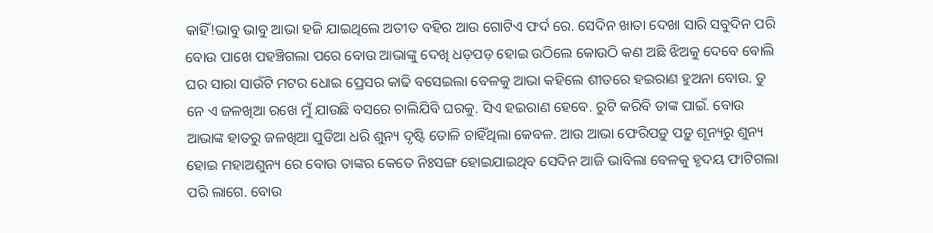କାହିଁ!ଭାବୁ ଭାବୁ ଆଭା ହଜି ଯାଇଥିଲେ ଅତୀତ ବହିର ଆଉ ଗୋଟିଏ ଫର୍ଦ ରେ. ସେଦିନ ଖାତା ଦେଖା ସାରି ସବୁଦିନ ପରି ବୋଉ ପାଖେ ପହଞ୍ଚିଗଲା ପରେ ବୋଉ ଆଭାଙ୍କୁ ଦେଖି ଧଡ଼ପଡ଼ ହୋଇ ଉଠିଲେ କୋଉଠି କଣ ଅଛି ଝିଅକୁ ଦେବେ ବୋଲି ଘର ସାରା ସାଉଁଟି ମଟର ଧୋଇ ପ୍ରେସର କାଢି ବସେଇଲା ବେଳକୁ ଆଭା କହିଲେ ଶୀତରେ ହଇରାଣ ହୁଅନା ବୋଉ. ତୁ ନେ ଏ ଜଳଖିଆ ରଖେ ମୁଁ ଯାଉଛି ବସରେ ଚାଲିଯିବି ଘରକୁ. ସିଏ ହଇରାଣ ହେବେ. ରୁଟି କରିବି ତାଙ୍କ ପାଇଁ. ବୋଉ ଆଭାଙ୍କ ହାତରୁ ଜଳଖିଆ ପୁଡିଆ ଧରି ଶୁନ୍ୟ ଦୃଷ୍ଟି ତୋଳି ଚାହିଁଥିଲା କେବଳ. ଆଉ ଆଭା ଫେରିପଡ଼ୁ ପଡ଼ୁ ଶୂନ୍ୟରୁ ଶୁନ୍ୟ ହୋଇ ମହାଅଶୁନ୍ୟ ରେ ବୋଉ ତାଙ୍କର କେତେ ନିଃସଙ୍ଗ ହୋଇଯାଇଥିବ ସେଦିନ ଆଜି ଭାବିଲା ବେଳକୁ ହୃଦୟ ଫାଟିଗଲା ପରି ଲାଗେ. ବୋଉ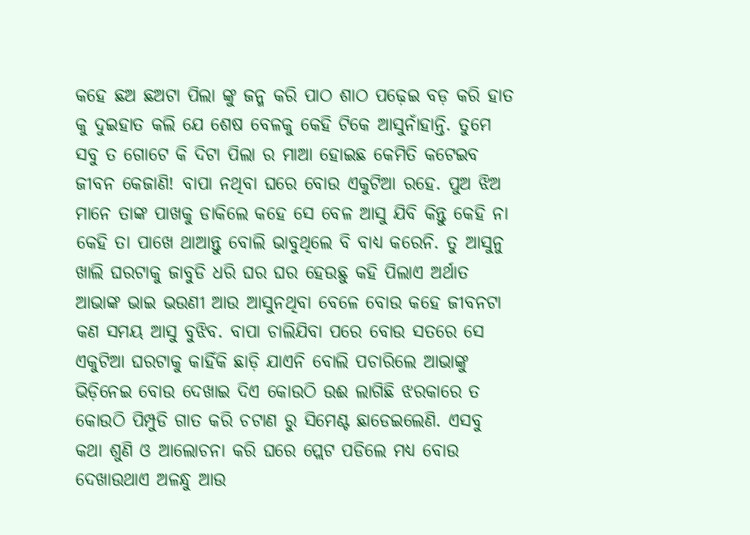କହେ ଛଅ ଛଅଟା ପିଲା ଙ୍କୁ ଜନ୍ମ କରି ପାଠ ଶାଠ ପଢ଼େଇ ବଡ଼ କରି ହାତ କୁ ଦୁଇହାତ କଲି ଯେ ଶେଷ ବେଳକୁ କେହି ଟିକେ ଆସୁନାଁହାନ୍ତି. ତୁମେ ସବୁ ତ ଗୋଟେ କି ଦିଟା ପିଲା ର ମାଆ ହୋଇଛ କେମିତି କଟେଇବ ଜୀବନ କେଜାଣି! ବାପା ନଥିବା ଘରେ ବୋଉ ଏକୁଟିଆ ରହେ. ପୁଅ ଝିଅ ମାନେ ତାଙ୍କ ପାଖକୁ ଡାକିଲେ କହେ ସେ ବେଳ ଆସୁ ଯିବି କିନ୍ତୁ କେହି ନା କେହି ତା ପାଖେ ଥାଆନ୍ତୁ ବୋଲି ଭାବୁଥିଲେ ବି ବାଧ୍ୟ କରେନି. ତୁ ଆସୁନୁ ଖାଲି ଘରଟାକୁ ଜାବୁଡି ଧରି ଘର ଘର ହେଉଛୁ କହି ପିଲାଏ ଅର୍ଥାତ ଆଭାଙ୍କ ଭାଇ ଭଉଣୀ ଆଉ ଆସୁନଥିବା ବେଳେ ବୋଉ କହେ ଜୀବନଟା କଣ ସମୟ ଆସୁ ବୁଝିବ. ବାପା ଚାଲିଯିବା ପରେ ବୋଉ ସତରେ ସେ ଏକୁଟିଆ ଘରଟାକୁ କାହିଁକି ଛାଡ଼ି ଯାଏନି ବୋଲି ପଚାରିଲେ ଆଭାଙ୍କୁ ଭିଡ଼ିନେଇ ବୋଉ ଦେଖାଇ ଦିଏ କୋଉଠି ଉଈ ଲାଗିଛି ଝରକାରେ ତ କୋଉଠି ପିମ୍ପୁଡି ଗାତ କରି ଚଟାଣ ରୁ ସିମେଣ୍ଟ ଛାଡେଇଲେଣି. ଏସବୁ କଥା ଶୁଣି ଓ ଆଲୋଚନା କରି ଘରେ ପ୍ଲେଟ ପଡିଲେ ମଧ୍ୟ ବୋଉ ଦେଖାଉଥାଏ ଅଳନ୍ଧୁ ଆଉ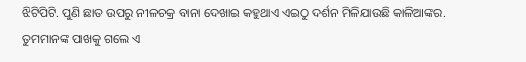ଝିଟିପିଟି. ପୁଣି ଛାତ ଉପରୁ ନୀଳଚକ୍ର ବାନା ଦେଖାଇ କହୁଥାଏ ଏଇଠୁ ଦର୍ଶନ ମିଳିଯାଉଛି କାଳିଆଙ୍କର. ତୁମମାନଙ୍କ ପାଖକୁ ଗଲେ ଏ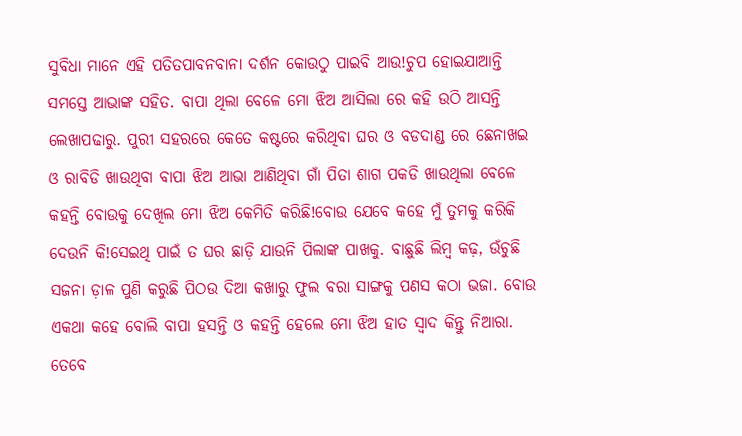ସୁବିଧା ମାନେ ଏହି ପତିତପାବନବାନା ଦର୍ଶନ କୋଉଠୁ ପାଇବି ଆଉ!ଚୁପ ହୋଇଯାଆନ୍ତି ସମସ୍ତେ ଆଭାଙ୍କ ସହିତ. ବାପା ଥିଲା ବେଳେ ମୋ ଝିଅ ଆସିଲା ରେ କହି ଉଠି ଆସନ୍ତି ଲେଖାପଢାରୁ. ପୁରୀ ସହରରେ କେତେ କଷ୍ଟରେ କରିଥିବା ଘର ଓ ବଡଦାଣ୍ଡ ରେ ଛେନାଖଇ ଓ ରାବିଡି ଖାଉଥିବା ବାପା ଝିଅ ଆଭା ଆଣିଥିବା ଗାଁ ପିତା ଶାଗ ପକଡି ଖାଉଥିଲା ବେଳେ କହନ୍ତି ବୋଉକୁ ଦେଖିଲ ମୋ ଝିଅ କେମିତି କରିଛି!ବୋଉ ଯେବେ କହେ ମୁଁ ତୁମକୁ କରିକି ଦେଉନି କି!ସେଇଥି ପାଇଁ ତ ଘର ଛାଡ଼ି ଯାଉନି ପିଲାଙ୍କ ପାଖକୁ. ବାଛୁଛି ଲିମ୍ବ କଢ଼, ଉଁଚୁଛି ସଜନା ଡ଼ାଳ ପୁଣି କରୁଛି ପିଠଉ ଦିଆ କଖାରୁ ଫୁଲ ବରା ସାଙ୍ଗକୁ ପଣସ କଠା ଭଜା. ବୋଉ ଏକଥା କହେ ବୋଲି ବାପା ହସନ୍ତି ଓ କହନ୍ତି ହେଲେ ମୋ ଝିଅ ହାତ ସ୍ୱାଦ କିନ୍ତୁ ନିଆରା. ତେବେ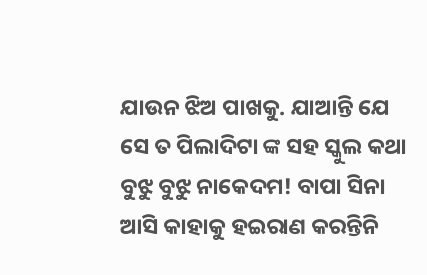ଯାଉନ ଝିଅ ପାଖକୁ. ଯାଆନ୍ତି ଯେ ସେ ତ ପିଲାଦିଟା ଙ୍କ ସହ ସ୍କୁଲ କଥା ବୁଝୁ ବୁଝୁ ନାକେଦମ! ବାପା ସିନା ଆସି କାହାକୁ ହଇରାଣ କରନ୍ତିନି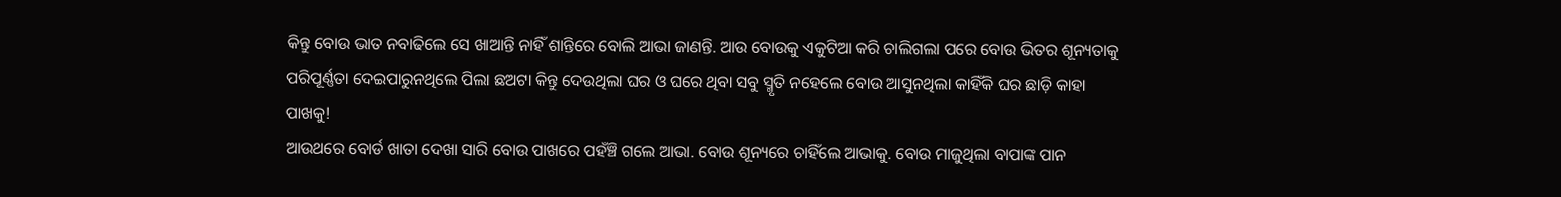କିନ୍ତୁ ବୋଉ ଭାତ ନବାଢିଲେ ସେ ଖାଆନ୍ତି ନାହିଁ ଶାନ୍ତିରେ ବୋଲି ଆଭା ଜାଣନ୍ତି. ଆଉ ବୋଉକୁ ଏକୁଟିଆ କରି ଚାଲିଗଲା ପରେ ବୋଉ ଭିତର ଶୂନ୍ୟତାକୁ ପରିପୂର୍ଣ୍ଣତା ଦେଇପାରୁନଥିଲେ ପିଲା ଛଅଟା କିନ୍ତୁ ଦେଉଥିଲା ଘର ଓ ଘରେ ଥିବା ସବୁ ସ୍ମୃତି ନହେଲେ ବୋଉ ଆସୁନଥିଲା କାହିଁକି ଘର ଛାଡ଼ି କାହା ପାଖକୁ!
ଆଉଥରେ ବୋର୍ଡ ଖାତା ଦେଖା ସାରି ବୋଉ ପାଖରେ ପହଁଞ୍ଚି ଗଲେ ଆଭା. ବୋଉ ଶୂନ୍ୟରେ ଚାହିଁଲେ ଆଭାକୁ. ବୋଉ ମାଜୁଥିଲା ବାପାଙ୍କ ପାନ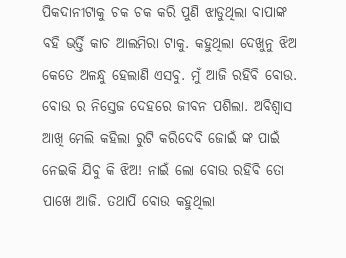ପିକଦାନୀଟାକୁ ଚକ ଚକ କରି ପୁଣି ଝାଡୁଥିଲା ବାପାଙ୍କ ବହି ଭର୍ତ୍ତି କାଚ ଆଲମିରା ଟାକୁ. କହୁଥିଲା ଦେଖୁନୁ ଝିଅ କେତେ ଅଳନ୍ଧୁ ହେଲାଣି ଏସବୁ. ମୁଁ ଆଜି ରହିବି ବୋଉ. ବୋଉ ର ନିସ୍ତେଜ ଦେହରେ ଜୀବନ ପଶିଲା. ଅବିଶ୍ୱାସ ଆଖି ମେଲି କହିଲା ରୁଟି କରିଦେବି ଜୋଇଁ ଙ୍କ ପାଇଁ ନେଇକି ଯିବୁ କି ଝିଅ! ନାଇଁ ଲୋ ବୋଉ ରହିବି ତୋ ପାଖେ ଆଜି. ତଥାପି ବୋଉ କହୁଥିଲା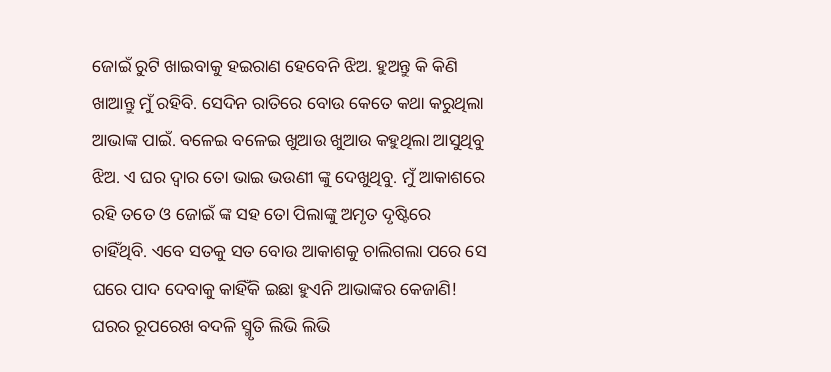ଜୋଇଁ ରୁଟି ଖାଇବାକୁ ହଇରାଣ ହେବେନି ଝିଅ. ହୁଅନ୍ତୁ କି କିଣି ଖାଆନ୍ତୁ ମୁଁ ରହିବି. ସେଦିନ ରାତିରେ ବୋଉ କେତେ କଥା କରୁଥିଲା ଆଭାଙ୍କ ପାଇଁ. ବଳେଇ ବଳେଇ ଖୁଆଉ ଖୁଆଉ କହୁଥିଲା ଆସୁଥିବୁ ଝିଅ. ଏ ଘର ଦ୍ୱାର ତୋ ଭାଇ ଭଉଣୀ ଙ୍କୁ ଦେଖୁଥିବୁ. ମୁଁ ଆକାଶରେ ରହି ତତେ ଓ ଜୋଇଁ ଙ୍କ ସହ ତୋ ପିଲାଙ୍କୁ ଅମୃତ ଦୃଷ୍ଟିରେ ଚାହିଁଥିବି. ଏବେ ସତକୁ ସତ ବୋଉ ଆକାଶକୁ ଚାଲିଗଲା ପରେ ସେ ଘରେ ପାଦ ଦେବାକୁ କାହିଁକି ଇଛା ହୁଏନି ଆଭାଙ୍କର କେଜାଣି! ଘରର ରୂପରେଖ ବଦଳି ସ୍ମୃତି ଲିଭି ଲିଭି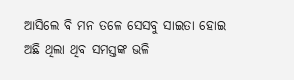ଆସିଲେ ବି ମନ ତଳେ ସେସବୁ ସାଇତା ହୋଇ ଅଛି ଥିଲା ଥିବ ସମସ୍ତଙ୍କ ଭଳି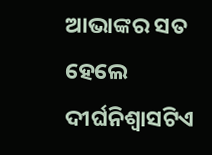ଆଭାଙ୍କର ସତ ହେଲେ ଦୀର୍ଘନିଶ୍ଵାସଟିଏ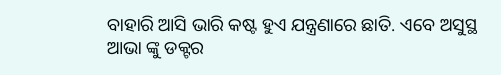ବାହାରି ଆସି ଭାରି କଷ୍ଟ ହୁଏ ଯନ୍ତ୍ରଣାରେ ଛାତି. ଏବେ ଅସୁସ୍ଥ ଆଭା ଙ୍କୁ ଡକ୍ଟର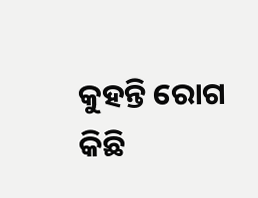କୁହନ୍ତି ରୋଗ କିଛି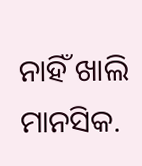ନାହିଁ ଖାଲି ମାନସିକ.